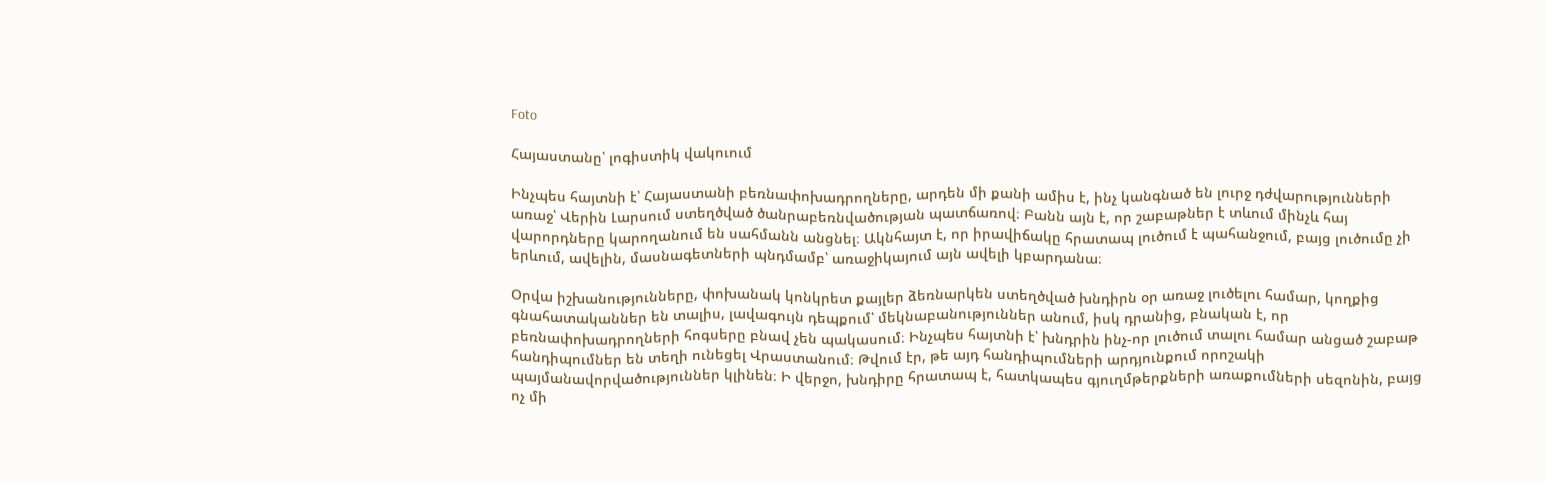Foto

Հայաստանը՝ լոգիստիկ վակուում

Ինչպես հայտնի է՝ Հայաստանի բեռնափոխադրողները, արդեն մի քանի ամիս է, ինչ կանգնած են լուրջ դժվարությունների առաջ՝ Վերին Լարսում ստեղծված ծանրաբեռնվածության պատճառով։ Բանն այն է, որ շաբաթներ է տևում մինչև հայ վարորդները կարողանում են սահմանն անցնել։ Ակնհայտ է, որ իրավիճակը հրատապ լուծում է պահանջում, բայց լուծումը չի երևում, ավելին, մասնագետների պնդմամբ՝ առաջիկայում այն ավելի կբարդանա։

Օրվա իշխանությունները, փոխանակ կոնկրետ քայլեր ձեռնարկեն ստեղծված խնդիրն օր առաջ լուծելու համար, կողքից գնահատականներ են տալիս, լավագույն դեպքում՝ մեկնաբանություններ անում, իսկ դրանից, բնական է, որ բեռնափոխադրողների հոգսերը բնավ չեն պակասում։ Ինչպես հայտնի է՝ խնդրին ինչ-որ լուծում տալու համար անցած շաբաթ հանդիպումներ են տեղի ունեցել Վրաստանում։ Թվում էր, թե այդ հանդիպումների արդյունքում որոշակի պայմանավորվածություններ կլինեն։ Ի վերջո, խնդիրը հրատապ է, հատկապես գյուղմթերքների առաքումների սեզոնին, բայց ոչ մի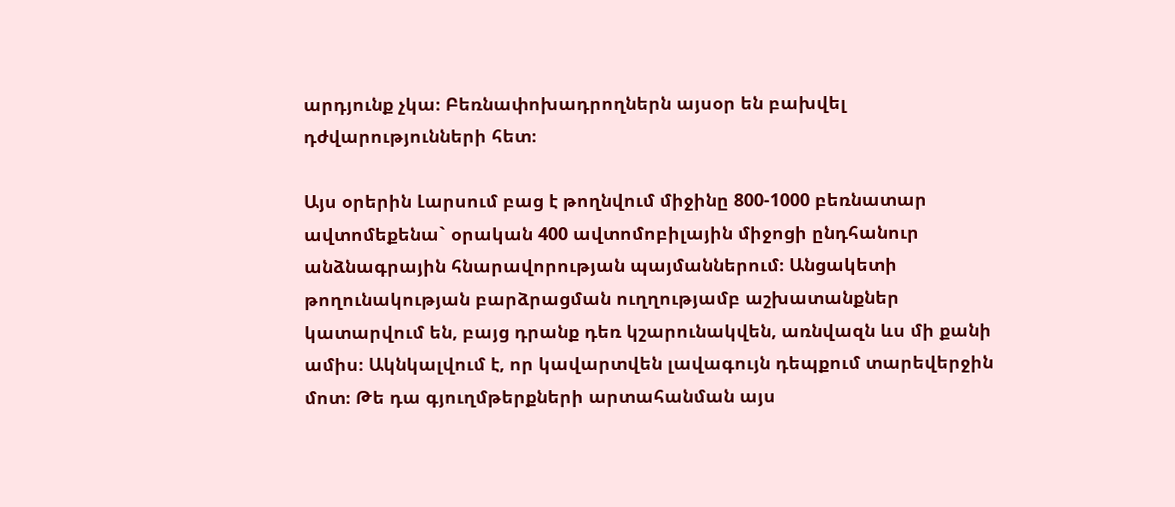արդյունք չկա։ Բեռնափոխադրողներն այսօր են բախվել դժվարությունների հետ։

Այս օրերին Լարսում բաց է թողնվում միջինը 800-1000 բեռնատար ավտոմեքենա` օրական 400 ավտոմոբիլային միջոցի ընդհանուր անձնագրային հնարավորության պայմաններում։ Անցակետի թողունակության բարձրացման ուղղությամբ աշխատանքներ կատարվում են, բայց դրանք դեռ կշարունակվեն, առնվազն ևս մի քանի ամիս։ Ակնկալվում է, որ կավարտվեն լավագույն դեպքում տարեվերջին մոտ։ Թե դա գյուղմթերքների արտահանման այս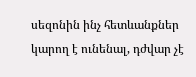սեզոնին ինչ հետևանքներ կարող է ունենալ, դժվար չէ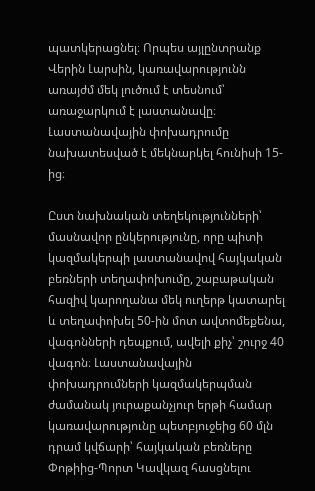պատկերացնել։ Որպես այլընտրանք Վերին Լարսին, կառավարությունն առայժմ մեկ լուծում է տեսնում՝ առաջարկում է լաստանավը։ Լաստանավային փոխադրումը նախատեսված է մեկնարկել հունիսի 15-ից։

Ըստ նախնական տեղեկությունների՝ մասնավոր ընկերությունը, որը պիտի կազմակերպի լաստանավով հայկական բեռների տեղափոխումը, շաբաթական հազիվ կարողանա մեկ ուղերթ կատարել և տեղափոխել 50-ին մոտ ավտոմեքենա, վագոնների դեպքում, ավելի քիչ՝ շուրջ 40 վագոն։ Լաստանավային փոխադրումների կազմակերպման ժամանակ յուրաքանչյուր երթի համար կառավարությունը պետբյուջեից 60 մլն դրամ կվճարի՝ հայկական բեռները Փոթիից-Պորտ Կավկազ հասցնելու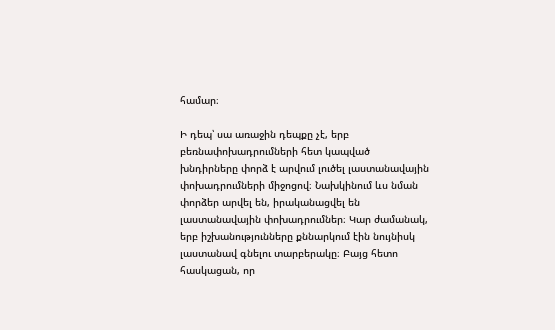համար։

Ի դեպ՝ սա առաջին դեպքը չէ, երբ բեռնափոխադրումների հետ կապված խնդիրները փորձ է արվում լուծել լաստանավային փոխադրումների միջոցով։ Նախկինում ևս նման փորձեր արվել են, իրականացվել են լաստանավային փոխադրումներ։ Կար ժամանակ, երբ իշխանությունները քննարկում էին նույնիսկ լաստանավ գնելու տարբերակը։ Բայց հետո հասկացան, որ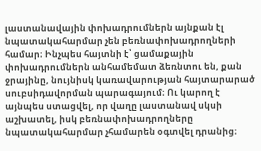լաստանավային փոխադրումներն այնքան էլ նպատակահարմար չեն բեռնափոխադրողների համար։ Ինչպես հայտնի է՝ ցամաքային փոխադրումներն անհամեմատ ձեռնտու են, քան ջրայինը, նույնիսկ կառավարության հայտարարած սուբսիդավորման պարագայում։ Ու կարող է այնպես ստացվել, որ վաղը լաստանավ սկսի աշխատել, իսկ բեռնափոխադրողները նպատակահարմար չհամարեն օգտվել դրանից։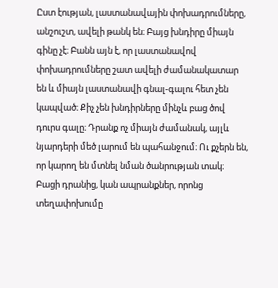Ըստ էության, լաստանավային փոխադրումները, անշուշտ, ավելի թանկ են։ Բայց խնդիրը միայն գինը չէ։ Բանն այն է, որ լաստանավով փոխադրումները շատ ավելի ժամանակատար են և միայն լաստանավի գնալ-գալու հետ չեն կապված։ Քիչ չեն խնդիրները մինչև բաց ծով դուրս գալը։ Դրանք ոչ միայն ժամանակ, այլև նյարդերի մեծ լարում են պահանջում։ Ու քչերն են, որ կարող են մտնել նման ծանրության տակ։ Բացի դրանից, կան ապրանքներ, որոնց տեղափոխումը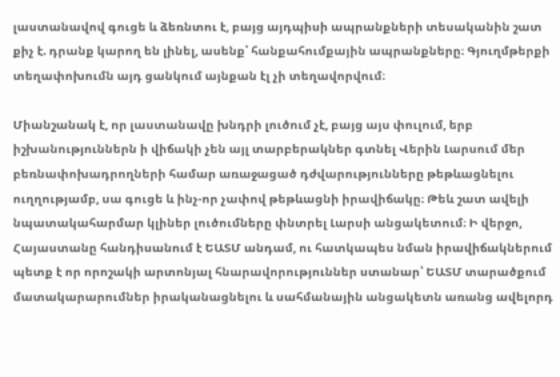լաստանավով գուցե և ձեռնտու է, բայց այդպիսի ապրանքների տեսականին շատ քիչ է. դրանք կարող են լինել, ասենք՝ հանքահումքային ապրանքները։ Գյուղմթերքի տեղափոխումն այդ ցանկում այնքան էլ չի տեղավորվում։

Միանշանակ է, որ լաստանավը խնդրի լուծում չէ, բայց այս փուլում, երբ իշխանություններն ի վիճակի չեն այլ տարբերակներ գտնել Վերին Լարսում մեր բեռնափոխադրողների համար առաջացած դժվարությունները թեթևացնելու ուղղությամբ, սա գուցե և ինչ-որ չափով թեթևացնի իրավիճակը։ Թեև շատ ավելի նպատակահարմար կլիներ լուծումները փնտրել Լարսի անցակետում։ Ի վերջո, Հայաստանը հանդիսանում է ԵԱՏՄ անդամ, ու հատկապես նման իրավիճակներում պետք է որ որոշակի արտոնյալ հնարավորություններ ստանար՝ ԵԱՏՄ տարածքում մատակարարումներ իրականացնելու և սահմանային անցակետն առանց ավելորդ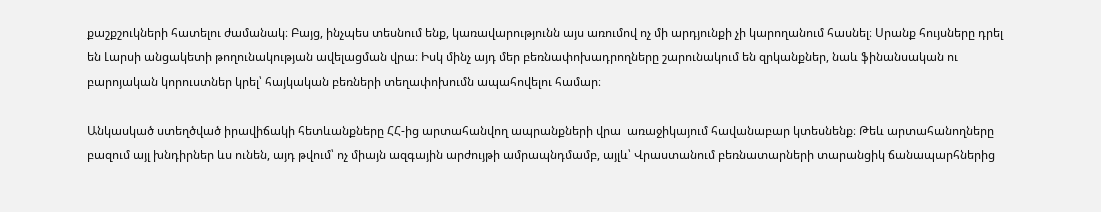քաշքշուկների հատելու ժամանակ։ Բայց, ինչպես տեսնում ենք, կառավարությունն այս առումով ոչ մի արդյունքի չի կարողանում հասնել։ Սրանք հույսները դրել են Լարսի անցակետի թողունակության ավելացման վրա։ Իսկ մինչ այդ մեր բեռնափոխադրողները շարունակում են զրկանքներ, նաև ֆինանսական ու բարոյական կորուստներ կրել՝ հայկական բեռների տեղափոխումն ապահովելու համար։

Անկասկած ստեղծված իրավիճակի հետևանքները ՀՀ-ից արտահանվող ապրանքների վրա  առաջիկայում հավանաբար կտեսնենք։ Թեև արտահանողները բազում այլ խնդիրներ ևս ունեն, այդ թվում՝ ոչ միայն ազգային արժույթի ամրապնդմամբ, այլև՝ Վրաստանում բեռնատարների տարանցիկ ճանապարհներից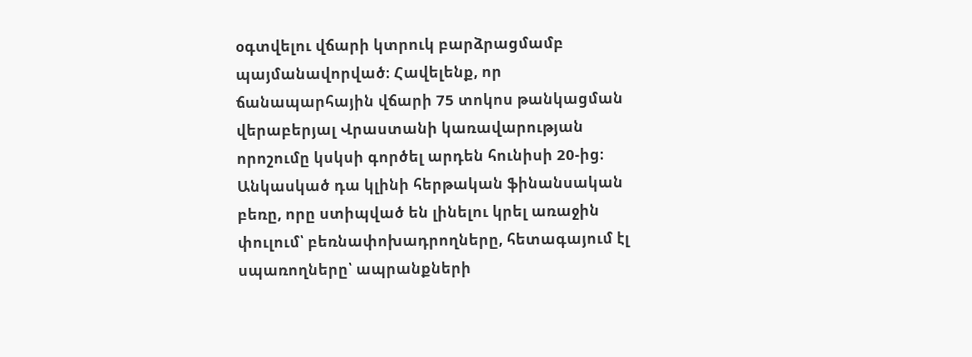օգտվելու վճարի կտրուկ բարձրացմամբ պայմանավորված։ Հավելենք, որ ճանապարհային վճարի 75 տոկոս թանկացման վերաբերյալ Վրաստանի կառավարության որոշումը կսկսի գործել արդեն հունիսի 20-ից։ Անկասկած դա կլինի հերթական ֆինանսական բեռը, որը ստիպված են լինելու կրել առաջին փուլում՝ բեռնափոխադրողները, հետագայում էլ սպառողները՝ ապրանքների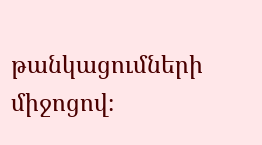թանկացումների միջոցով։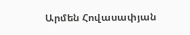Արմեն Հովասափյան